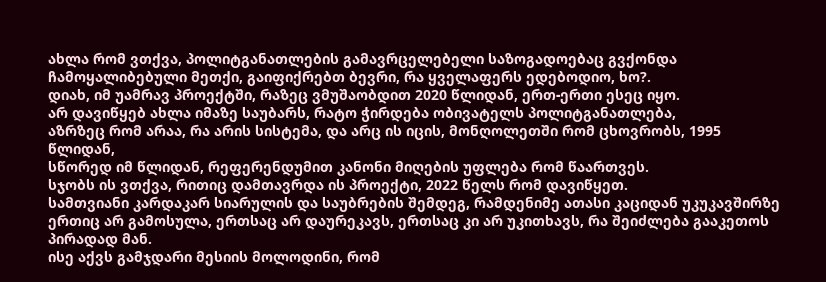ახლა რომ ვთქვა, პოლიტგანათლების გამავრცელებელი საზოგადოებაც გვქონდა ჩამოყალიბებული მეთქი, გაიფიქრებთ ბევრი, რა ყველაფერს ედებოდიო, ხო?.
დიახ, იმ უამრავ პროექტში, რაზეც ვმუშაობდით 2020 წლიდან, ერთ-ერთი ესეც იყო.
არ დავიწყებ ახლა იმაზე საუბარს, რატო ჭირდება ობივატელს პოლიტგანათლება,
აზრზეც რომ არაა, რა არის სისტემა, და არც ის იცის, მონღოლეთში რომ ცხოვრობს, 1995 წლიდან,
სწორედ იმ წლიდან, რეფერენდუმით კანონი მიღების უფლება რომ წაართვეს.
სჯობს ის ვთქვა, რითიც დამთავრდა ის პროექტი, 2022 წელს რომ დავიწყეთ.
სამთვიანი კარდაკარ სიარულის და საუბრების შემდეგ, რამდენიმე ათასი კაციდან უკუკავშირზე ერთიც არ გამოსულა, ერთსაც არ დაურეკავს, ერთსაც კი არ უკითხავს, რა შეიძლება გააკეთოს პირადად მან.
ისე აქვს გამჯდარი მესიის მოლოდინი, რომ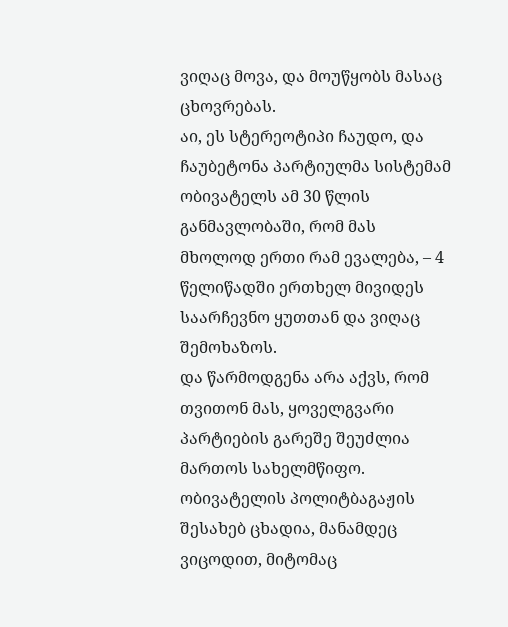ვიღაც მოვა, და მოუწყობს მასაც ცხოვრებას.
აი, ეს სტერეოტიპი ჩაუდო, და ჩაუბეტონა პარტიულმა სისტემამ ობივატელს ამ 30 წლის განმავლობაში, რომ მას მხოლოდ ერთი რამ ევალება, – 4 წელიწადში ერთხელ მივიდეს საარჩევნო ყუთთან და ვიღაც შემოხაზოს.
და წარმოდგენა არა აქვს, რომ თვითონ მას, ყოველგვარი პარტიების გარეშე შეუძლია მართოს სახელმწიფო.
ობივატელის პოლიტბაგაჟის შესახებ ცხადია, მანამდეც ვიცოდით, მიტომაც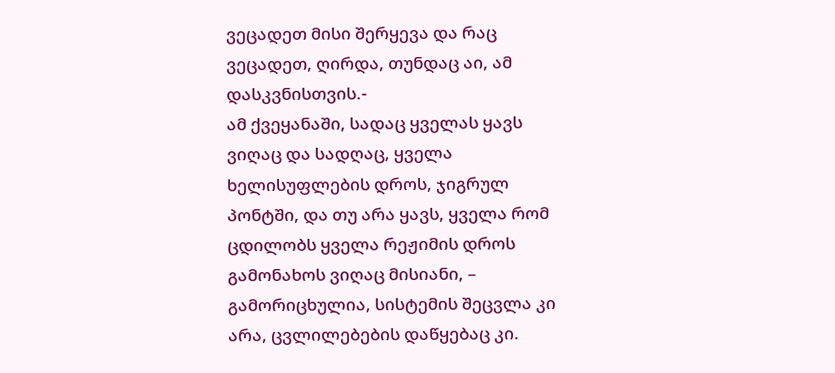ვეცადეთ მისი შერყევა და რაც ვეცადეთ, ღირდა, თუნდაც აი, ამ დასკვნისთვის.-
ამ ქვეყანაში, სადაც ყველას ყავს ვიღაც და სადღაც, ყველა ხელისუფლების დროს, ჯიგრულ პონტში, და თუ არა ყავს, ყველა რომ ცდილობს ყველა რეჟიმის დროს გამონახოს ვიღაც მისიანი, – გამორიცხულია, სისტემის შეცვლა კი არა, ცვლილებების დაწყებაც კი.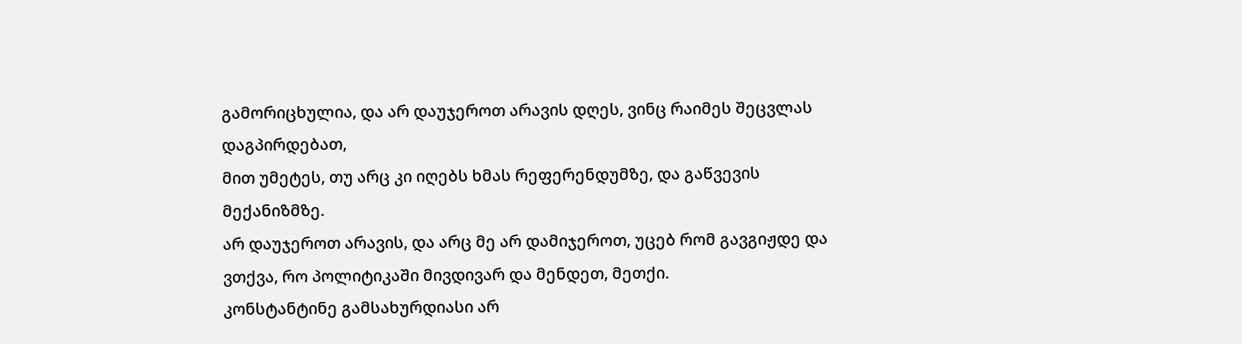გამორიცხულია, და არ დაუჯეროთ არავის დღეს, ვინც რაიმეს შეცვლას დაგპირდებათ,
მით უმეტეს, თუ არც კი იღებს ხმას რეფერენდუმზე, და გაწვევის მექანიზმზე.
არ დაუჯეროთ არავის, და არც მე არ დამიჯეროთ, უცებ რომ გავგიჟდე და ვთქვა, რო პოლიტიკაში მივდივარ და მენდეთ, მეთქი.
კონსტანტინე გამსახურდიასი არ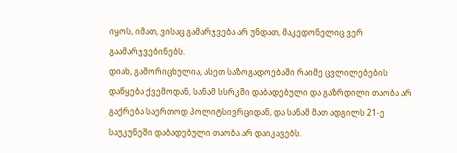იყოს, იმათ, ვისაც გამარჯვება არ უნდათ, მაკედონელიც ვერ გაამარჯვებინებს.
დიახ, გამორიცხულია, ასეთ საზოგადოებაში რაიმე ცვლილებების დაწყება ქვემოდან, სანამ სსრკში დაბადებული და გაზრდილი თაობა არ გაქრება საერთოდ პოლიტსივრციდან, და სანამ მათ ადგილს 21-ე საუკუნეში დაბადებული თაობა არ დაიკავებს.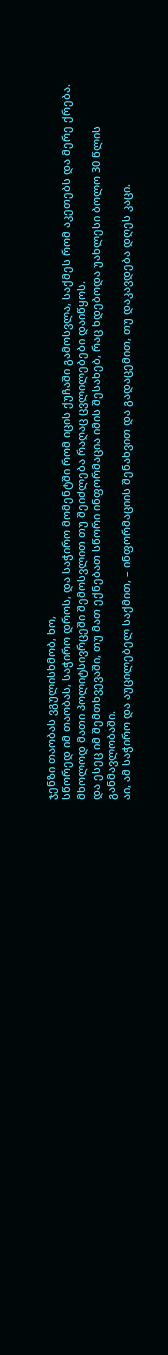ჯენზი თაობას ვგულისხმობ, ხო,
სწორედ იმ თაობას, საჭირო დროს, და საჭირო მომენტში რომ იცის ქუჩაში გამოსვლა, საქმეს რომ აკეთებს და მერე ქრება.
მხოლოდ მათი პოლიტსივრცეში შემოსვლით თუ შეიძლება რაღაც ცვლილებები დაიწყოს.
და ესეც იმ შემთხვევაში, თუ მათ ექნებათ სწორი ინფორმაცია იმის შესახებ, რაც ხდებოდა უახლესი ბოლო 30 წლის განმავლობაში.
აი, ამ საჭირო და აუცილებელ საქმით, – ინფორმაციის შენახვით და გადაცემით, თუ დაკავდება დღეს კაცი.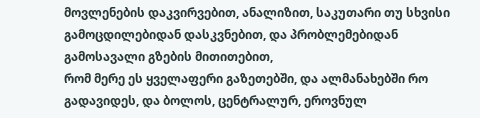მოვლენების დაკვირვებით, ანალიზით, საკუთარი თუ სხვისი გამოცდილებიდან დასკვნებით, და პრობლემებიდან გამოსავალი გზების მითითებით,
რომ მერე ეს ყველაფერი გაზეთებში, და ალმანახებში რო გადავიდეს, და ბოლოს, ცენტრალურ, ეროვნულ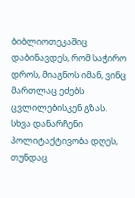ბიბლიოთეკაშიც დაბინავდეს, რომ საჭირო დროს, მიაგნოს იმან, ვინც მართლაც ეძებს ცვლილებისკენ გზას.
სხვა დანარჩენი პოლიტაქტივობა დღეს, თუნდაც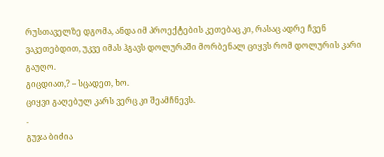რუსთაველზე დგომა, ანდა იმ პროექტების კეთებაც კი, რასაც ადრე ჩვენ ვაკეთებდით, უკვე იმას ჰგავს დოლურაში მორბენალ ციყვს რომ დოლურის კარი გაუღო.
გიცდიათ,? – სცადეთ, ხო.
ციყვი გაღებულ კარს ვერც კი შეამჩნევს.
.
გუჯა ბიძია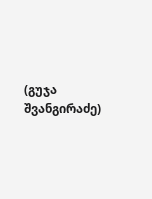(გუჯა შვანგირაძე)